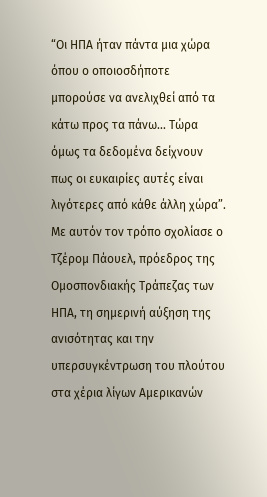“Οι ΗΠΑ ήταν πάντα μια χώρα όπου ο οποιοσδήποτε μπορούσε να ανελιχθεί από τα κάτω προς τα πάνω... Τώρα όμως τα δεδομένα δείχνουν πως οι ευκαιρίες αυτές είναι λιγότερες από κάθε άλλη χώρα”. Με αυτόν τον τρόπο σχολίασε ο Τζέρομ Πάουελ, πρόεδρος της Ομοσπονδιακής Τράπεζας των ΗΠΑ, τη σημερινή αύξηση της ανισότητας και την υπερσυγκέντρωση του πλούτου στα χέρια λίγων Αμερικανών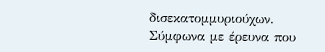δισεκατομμυριούχων.
Σύμφωνα με έρευνα που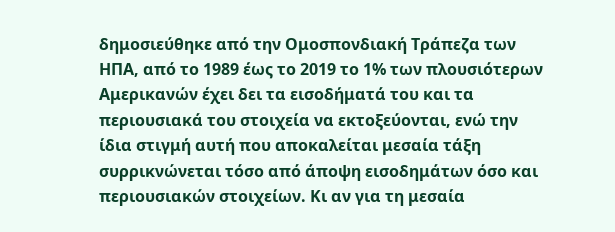δημοσιεύθηκε από την Ομοσπονδιακή Τράπεζα των ΗΠΑ, από το 1989 έως το 2019 το 1% των πλουσιότερων Αμερικανών έχει δει τα εισοδήματά του και τα περιουσιακά του στοιχεία να εκτοξεύονται, ενώ την ίδια στιγμή αυτή που αποκαλείται μεσαία τάξη συρρικνώνεται τόσο από άποψη εισοδημάτων όσο και περιουσιακών στοιχείων. Κι αν για τη μεσαία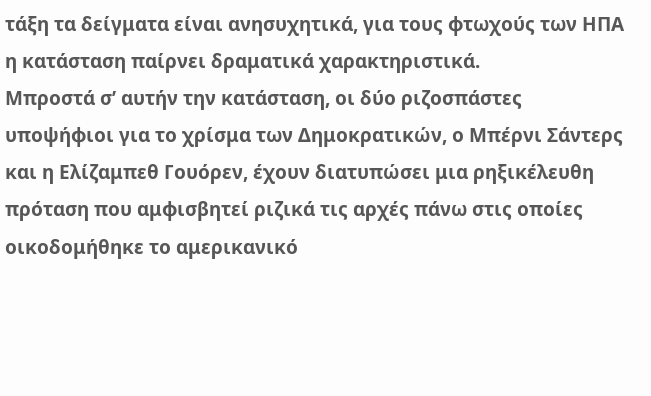τάξη τα δείγματα είναι ανησυχητικά, για τους φτωχούς των ΗΠΑ η κατάσταση παίρνει δραματικά χαρακτηριστικά.
Μπροστά σ’ αυτήν την κατάσταση, οι δύο ριζοσπάστες υποψήφιοι για το χρίσμα των Δημοκρατικών, ο Μπέρνι Σάντερς και η Ελίζαμπεθ Γουόρεν, έχουν διατυπώσει μια ρηξικέλευθη πρόταση που αμφισβητεί ριζικά τις αρχές πάνω στις οποίες οικοδομήθηκε το αμερικανικό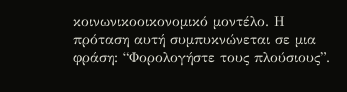κοινωνικοοικονομικό μοντέλο. Η πρόταση αυτή συμπυκνώνεται σε μια φράση: “Φορολογήστε τους πλούσιους”.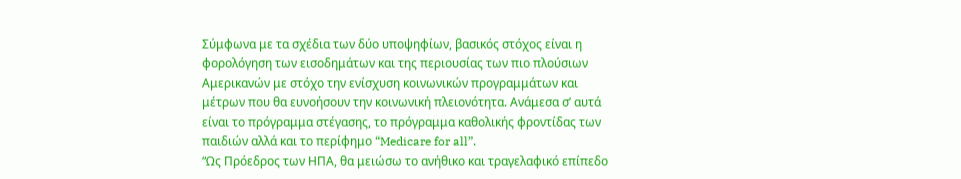Σύμφωνα με τα σχέδια των δύο υποψηφίων, βασικός στόχος είναι η φορολόγηση των εισοδημάτων και της περιουσίας των πιο πλούσιων Αμερικανών με στόχο την ενίσχυση κοινωνικών προγραμμάτων και μέτρων που θα ευνοήσουν την κοινωνική πλειονότητα. Ανάμεσα σ’ αυτά είναι το πρόγραμμα στέγασης, το πρόγραμμα καθολικής φροντίδας των παιδιών αλλά και το περίφημο “Medicare for all”.
“Ως Πρόεδρος των ΗΠΑ, θα μειώσω το ανήθικο και τραγελαφικό επίπεδο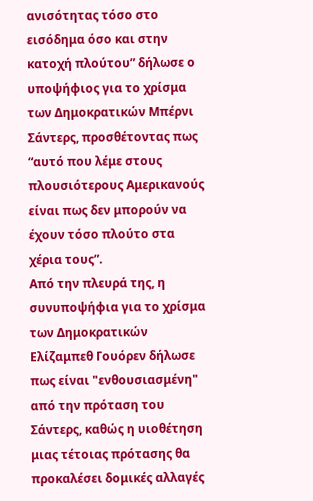ανισότητας τόσο στο εισόδημα όσο και στην κατοχή πλούτου” δήλωσε ο υποψήφιος για το χρίσμα των Δημοκρατικών Μπέρνι Σάντερς, προσθέτοντας πως “αυτό που λέμε στους πλουσιότερους Αμερικανούς είναι πως δεν μπορούν να έχουν τόσο πλούτο στα χέρια τους”.
Από την πλευρά της, η συνυποψήφια για το χρίσμα των Δημοκρατικών Ελίζαμπεθ Γουόρεν δήλωσε πως είναι "ενθουσιασμένη" από την πρόταση του Σάντερς, καθώς η υιοθέτηση μιας τέτοιας πρότασης θα προκαλέσει δομικές αλλαγές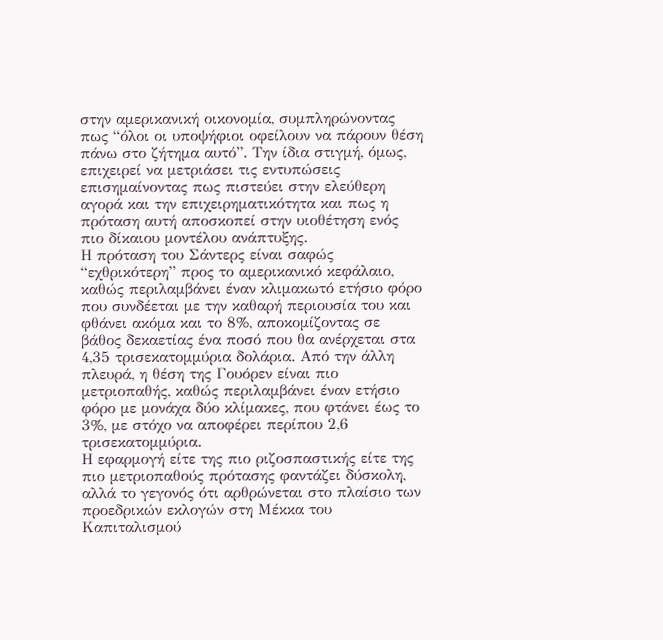στην αμερικανική οικονομία, συμπληρώνοντας πως “όλοι οι υποψήφιοι οφείλουν να πάρουν θέση πάνω στο ζήτημα αυτό”. Την ίδια στιγμή, όμως, επιχειρεί να μετριάσει τις εντυπώσεις επισημαίνοντας πως πιστεύει στην ελεύθερη αγορά και την επιχειρηματικότητα και πως η πρόταση αυτή αποσκοπεί στην υιοθέτηση ενός πιο δίκαιου μοντέλου ανάπτυξης.
Η πρόταση του Σάντερς είναι σαφώς “εχθρικότερη” προς το αμερικανικό κεφάλαιο, καθώς περιλαμβάνει έναν κλιμακωτό ετήσιο φόρο που συνδέεται με την καθαρή περιουσία του και φθάνει ακόμα και το 8%, αποκομίζοντας σε βάθος δεκαετίας ένα ποσό που θα ανέρχεται στα 4,35 τρισεκατομμύρια δολάρια. Από την άλλη πλευρά, η θέση της Γουόρεν είναι πιο μετριοπαθής, καθώς περιλαμβάνει έναν ετήσιο φόρο με μονάχα δύο κλίμακες, που φτάνει έως το 3%, με στόχο να αποφέρει περίπου 2,6 τρισεκατομμύρια.
Η εφαρμογή είτε της πιο ριζοσπαστικής είτε της πιο μετριοπαθούς πρότασης φαντάζει δύσκολη, αλλά το γεγονός ότι αρθρώνεται στο πλαίσιο των προεδρικών εκλογών στη Μέκκα του Καπιταλισμού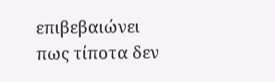επιβεβαιώνει πως τίποτα δεν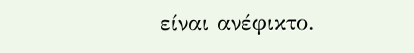είναι ανέφικτο.